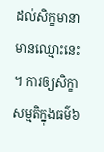ដល់សិក្ខមានាមានឈ្មោះនេះ។ ការឲ្យសិក្ខាសម្មតិក្នុងធម៌៦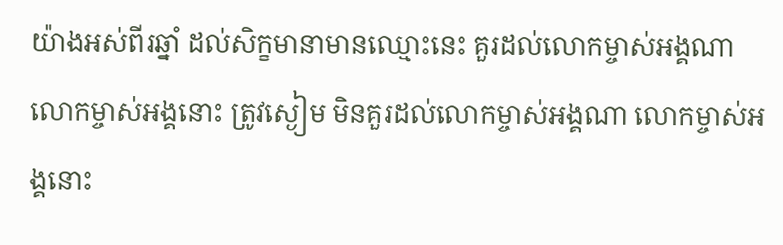យ៉ាងអស់ពីរឆ្នាំ ដល់សិក្ខមានាមានឈ្មោះនេះ គួរដល់លោកម្ចាស់អង្គណា លោកម្ចាស់អង្គនោះ ត្រូវស្ងៀម មិនគួរដល់លោកម្ចាស់អង្គណា លោកម្ចាស់អង្គនោះ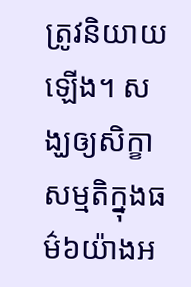ត្រូវនិយាយឡើង។ សង្ឃឲ្យសិក្ខាសម្មតិក្នុងធម៌៦យ៉ាងអ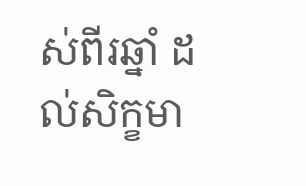ស់ពីរឆ្នាំ ដល់សិក្ខមា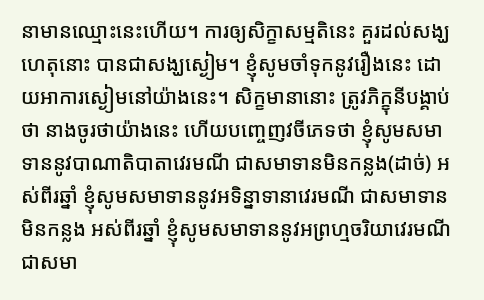នាមានឈ្មោះនេះហើយ។ ការឲ្យសិក្ខាសម្មតិនេះ គួរដល់សង្ឃ ហេតុនោះ បានជាសង្ឃស្ងៀម។ ខ្ញុំសូមចាំទុកនូវរឿងនេះ ដោយអាការស្ងៀមនៅយ៉ាងនេះ។ សិក្ខមានានោះ ត្រូវភិក្ខុនីបង្គាប់ថា នាងចូរថាយ៉ាងនេះ ហើយបញ្ចេញវចីភេទថា ខ្ញុំសូមសមាទាននូវបាណាតិបាតាវេរមណី ជាសមាទានមិនកន្លង(ដាច់) អស់ពីរឆ្នាំ ខ្ញុំសូមសមាទាននូវអទិន្នាទានាវេរមណី ជាសមាទានមិនកន្លង អស់ពីរឆ្នាំ ខ្ញុំសូមសមាទាននូវអព្រហ្មចរិយាវេរមណី ជាសមា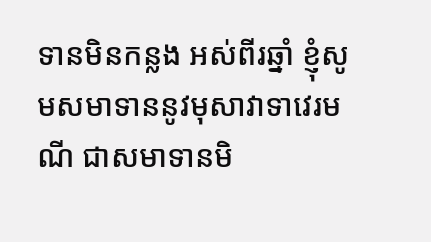ទានមិនកន្លង អស់ពីរឆ្នាំ ខ្ញុំសូមសមាទាននូវមុសាវាទាវេរមណី ជាសមាទានមិ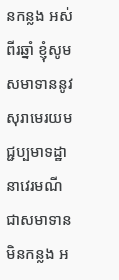នកន្លង អស់ពីរឆ្នាំ ខ្ញុំសូមសមាទាននូវសុរាមេរយមជ្ជប្បមាទដ្ឋានាវេរមណី ជាសមាទានមិនកន្លង អ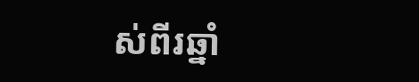ស់ពីរឆ្នាំ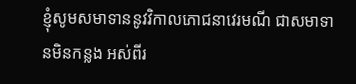ខ្ញុំសូមសមាទាននូវវិកាលភោជនាវេរមណី ជាសមាទានមិនកន្លង អស់ពីរ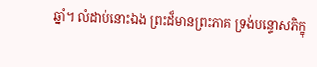ឆ្នាំ។ លំដាប់នោះឯង ព្រះដ៏មានព្រះភាគ ទ្រង់បន្ទោសភិក្ខុ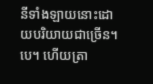នីទាំងឡាយនោះដោយបរិយាយជាច្រើន។បេ។ ហើយត្រា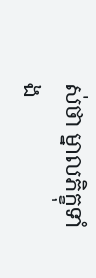ស់ថា ម្នាលភិក្ខុទាំង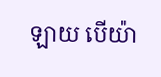ឡាយ បើយ៉ា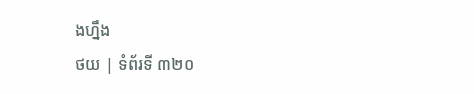ងហ្នឹង
ថយ | ទំព័រទី ៣២០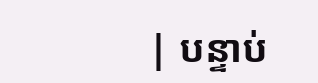| បន្ទាប់